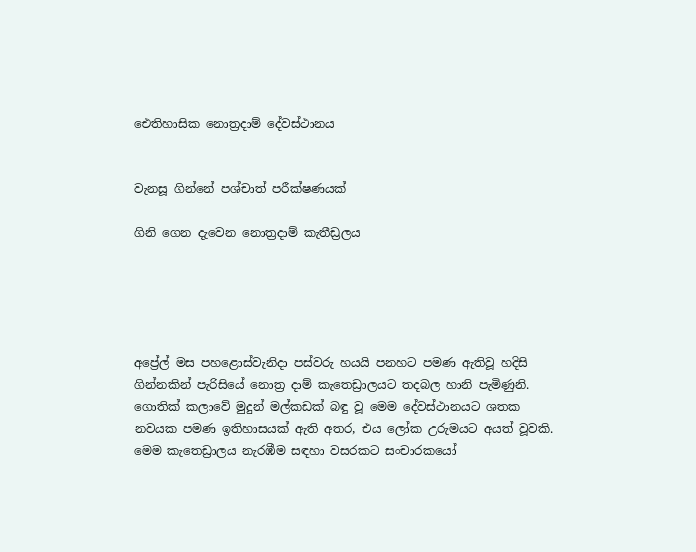ඓතිහාසික නොත්‍රදාම් දේවස්ථානය


වැනසූ ගින්නේ පශ්චාත් පරීක්ෂණයක්

ගිනි ගෙන දැවෙන නොත්‍රදාම් කැතීඩ්‍රලය





අප්‍රේල් මස පහළොස්වැනිදා පස්වරු හයයි පනහට පමණ ඇතිවූ හදිසි ගින්නකින් පැරිසියේ නොත්‍ර දාම් කැතෙඩ්‍රාලයට තදබල හානි පැමිණුනි. ගොතික් කලාවේ මුදුන් මල්කඩක් බඳු වූ මෙම දේවස්ථානයට ශතක නවයක පමණ ඉතිහාසයක් ඇති අතර, එය ලෝක උරුමයට අයත් වූවකි. මෙම කැතෙඩ්‍රාලය නැරඹීම සඳහා වසරකට සංචාරකයෝ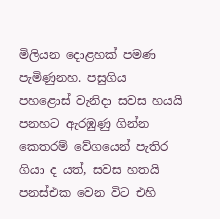මිලියන දොළහක් පමණ පැමිණුනහ. පසුගිය පහළොස් වැනිදා සවස හයයි පනහට ඇරඹුණු ගින්න කෙතරම් වේගයෙන් පැතිර ගියා ද යත්, සවස හතයි පනස්එක වෙන විට එහි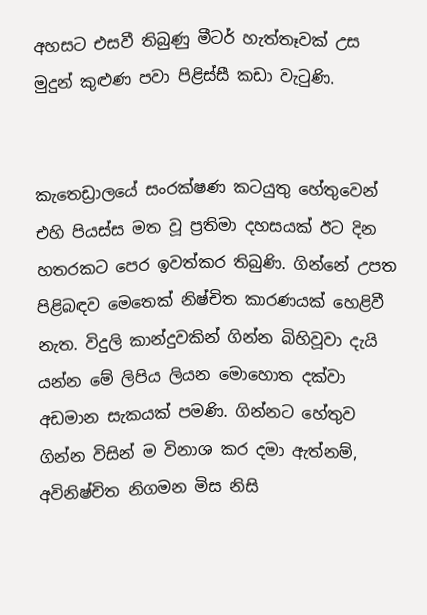අහසට එසවී තිබුණු මීටර් හැත්තෑවක් උස මුදුන් කුළුණ පවා පිළිස්සී කඩා වැටුණි.


කැතෙඩ්‍රාලයේ සංරක්ෂණ කටයුතු හේතුවෙන් එහි පියස්ස මත වූ ප්‍රතිමා දහසයක් ඊට දින හතරකට පෙර ඉවත්කර තිබුණි. ගින්නේ උපත පිළිබඳව මෙතෙක් නිෂ්චිත කාරණයක් හෙළිවී නැත. විදුලි කාන්දුවකින් ගින්න බිහිවූවා දැයි යන්න මේ ලිපිය ලියන මොහොත දක්වා අඩමාන සැකයක් පමණි. ගින්නට හේතුව ගින්න විසින් ම විනාශ කර දමා ඇත්නම්, අවිනිෂ්චිත නිගමන මිස නිසි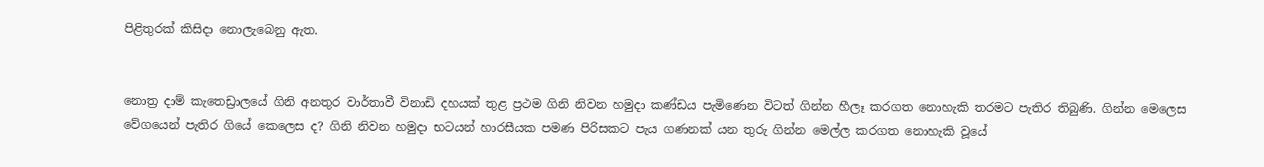පිළිතුරක් කිසිදා නොලැබෙනු ඇත.


නොත්‍ර දාම් කැතෙඩ්‍රාලයේ ගිනි අනතුර වාර්තාවී විනාඩි දහයක් තුළ ප්‍රථම ගිනි නිවන හමුදා කණ්ඩය පැමිණෙන විටත් ගින්න හීලෑ කරගත නොහැකි තරමට පැතිර තිබුණි. ගින්න මෙලෙස වේගයෙන් පැතිර ගියේ කෙලෙස ද? ගිනි නිවන හමුදා භටයන් හාරසීයක පමණ පිරිසකට පැය ගණනක් යන තුරු ගින්න මෙල්ල කරගත නොහැකි වූයේ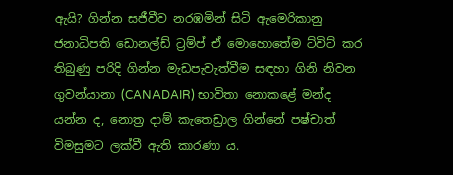ඇයි? ගින්න සජීවීව නරඹමින් සිටි ඇමෙරිකානු ජනාධිපති ඩොනල්ඩ් ට්‍රම්ප් ඒ මොහොතේම ට්විට් කර තිබුණු පරිදි ගින්න මැඩපැවැත්වීම සඳහා ගිනි නිවන ගුවන්යානා (CANADAIR) භාවිතා නොකළේ මන්ද යන්න ද, නොත්‍ර දාම් කැතෙඩ්‍රාල ගින්නේ පෂ්චාත් විමසුමට ලක්වී ඇති කාරණා ය.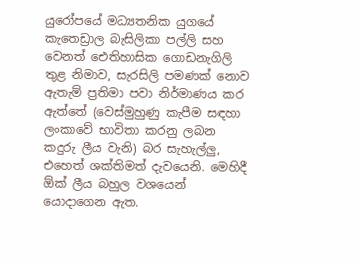යුරෝපයේ මධ්‍යතනික යුගයේ කැතෙඩ්‍රාල බැසිලිකා පල්ලි සහ වෙනත් ඓතිහාසික ගොඩනැගිලි තුළ නිමාව, සැරසිලි පමණක් නොව ඇතැම් ප්‍රතිමා පවා නිර්මාණය කර ඇත්තේ (වෙස්මුහුණු කැපීම සඳහා ලංකාවේ භාවිතා කරනු ලබන කදුරු ලීය වැනි) බර සැහැල්ලු, එහෙත් ශක්තිමත් දැවයෙනි. මෙහිදී ඕක් ලීය බහුල වශයෙන් යොදාගෙන ඇත.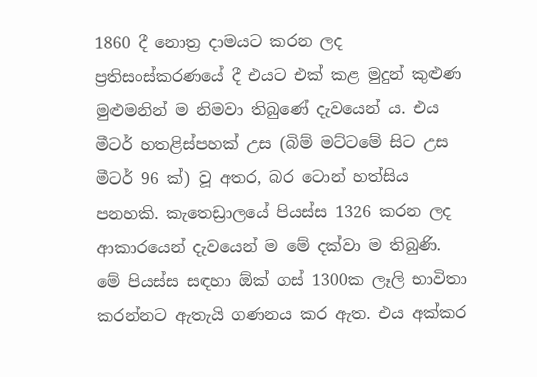1860 දී නොත්‍ර දාමයට කරන ලද ප්‍රතිසංස්කරණයේ දී එයට එක් කළ මුදුන් කුළුණ මුළුමනින් ම නිමවා තිබුණේ දැවයෙන් ය. එය මීටර් හතළිස්පහක් උස (බිම් මට්ටමේ සිට උස මීටර් 96 ක්) වූ අතර, බර ටොන් හත්සිය පනහකි. කැතෙඩ්‍රාලයේ පියස්ස 1326 කරන ලද ආකාරයෙන් දැවයෙන් ම මේ දක්වා ම තිබුණි. මේ පියස්ස සඳහා ඕක් ගස් 1300ක ලෑලි භාවිතා කරන්නට ඇතැයි ගණනය කර ඇත. එය අක්කර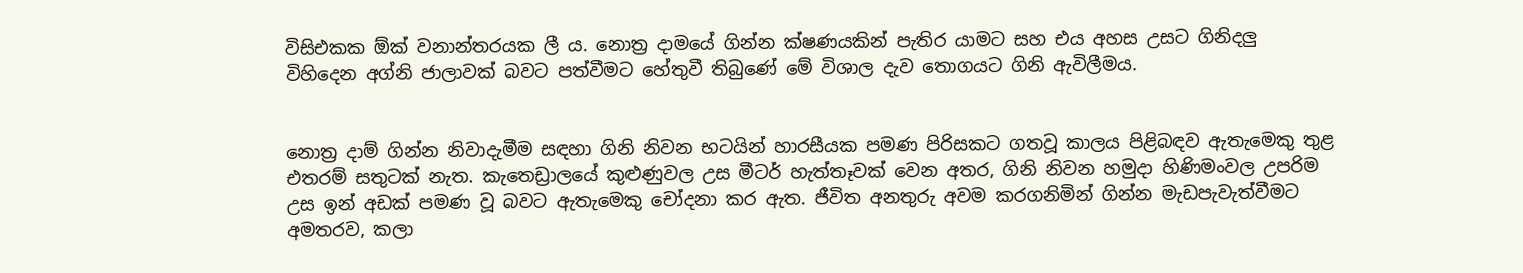විසිඑකක ඕක් වනාන්තරයක ලී ය. නොත්‍ර දාමයේ ගින්න ක්ෂණයකින් පැතිර යාමට සහ එය අහස උසට ගිනිදලු විහිදෙන අග්නි ජාලාවක් බවට පත්වීමට හේතුවී තිබුණේ මේ විශාල දැව තොගයට ගිනි ඇවිලීමය.


නොත්‍ර දාම් ගින්න නිවාදැමීම සඳහා ගිනි නිවන භටයින් හාරසීයක පමණ පිරිසකට ගතවූ කාලය පිළිබඳව ඇතැමෙකු තුළ එතරම් සතුටක් නැත. කැතෙඩ්‍රාලයේ කුළුණුවල උස මීටර් හැත්තෑවක් වෙන අතර, ගිනි නිවන හමුදා හිණිමංවල උපරිම උස ඉන් අඩක් පමණ වූ බවට ඇතැමෙකු චෝදනා කර ඇත. ජීවිත අනතුරු අවම කරගනිමින් ගින්න මැඩපැවැත්වීමට අමතරව, කලා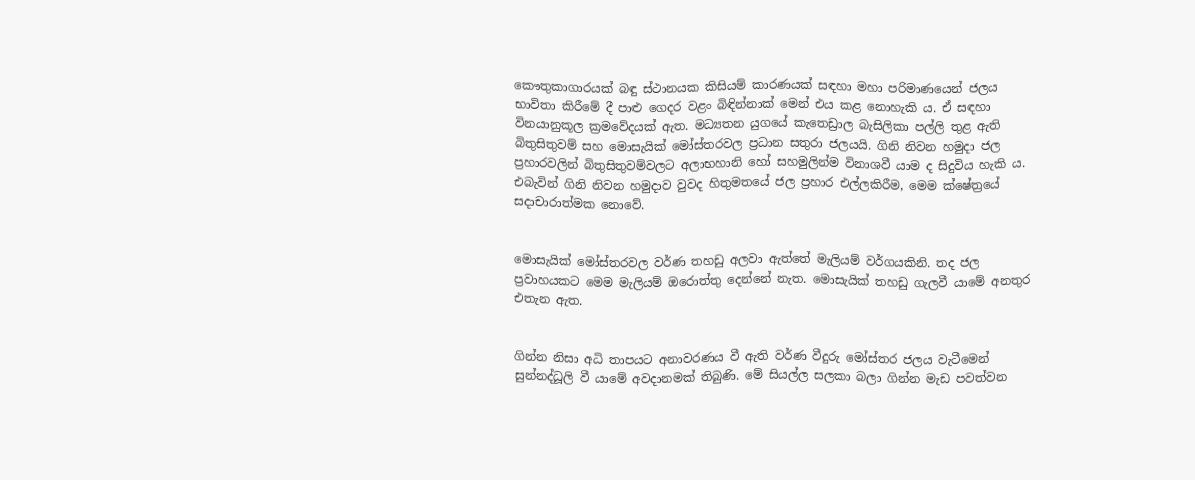කෞතුකාගාරයක් බඳු ස්ථානයක කිසියම් කාරණයක් සඳහා මහා පරිමාණයෙන් ජලය භාවිතා කිරීමේ දී පාළු ගෙදර වළං බිඳින්නාක් මෙන් එය කළ නොහැකි ය. ඒ සඳහා විනයානුකූල ක්‍රමවේදයක් ඇත. මධ්‍යතන යුගයේ කැතෙඩ්‍රාල බැසිලිකා පල්ලි තුළ ඇති බිතුසිතුවම් සහ මොසැයික් මෝස්තරවල ප්‍රධාන සතුරා ජලයයි. ගිනි නිවන හමුදා ජල ප්‍රහාරවලින් බිතුසිතුවම්වලට අලාභහානි හෝ සහමුලින්ම විනාශවී යාම ද සිදුවිය හැකි ය. එබැවින් ගිනි නිවන හමුදාව වුවද හිතුමතයේ ජල ප්‍රහාර එල්ලකිරීම, මෙම ක්ෂේත්‍රයේ සදාචාරාත්මක නොවේ.


මොසැයික් මෝස්තරවල වර්ණ තහඩු අලවා ඇත්තේ මැලියම් වර්ගයකිනි. තද ජල ප්‍රවාහයකට මෙම මැලියම් ඔරොත්තු දෙන්නේ නැත. මොසැයික් තහඩු ගැලවී යාමේ අනතුර එතැන ඇත.


ගින්න නිසා අධි තාපයට අනාවරණය වී ඇති වර්ණ වීදුරු මෝස්තර ජලය වැටීමෙන් සුන්නද්ධූලි වී යාමේ අවදානමක් තිබුණි. මේ සියල්ල සලකා බලා ගින්න මැඩ පවත්වන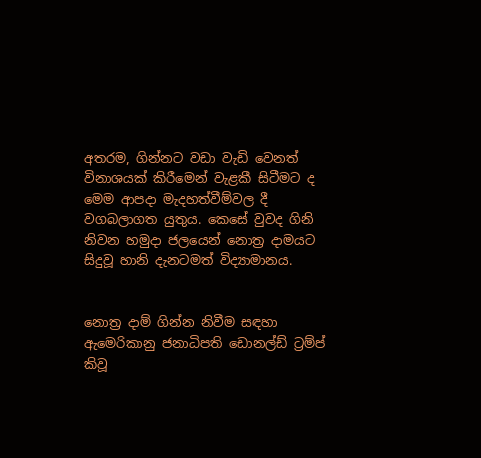අතරම, ගින්නට වඩා වැඩි වෙනත් විනාශයක් කිරීමෙන් වැළකී සිටීමට ද මෙම ආපදා මැදහත්වීම්වල දී වගබලාගත යුතුය. කෙසේ වුවද ගිනි නිවන හමුදා ජලයෙන් නොත්‍ර දාමයට සිදුවූ හානි දැනටමත් විද්‍යාමානය.


නොත්‍ර දාම් ගින්න නිවීම සඳහා ඇමෙරිකානු ජනාධිපති ඩොනල්ඩ් ට්‍රම්ප් කිවූ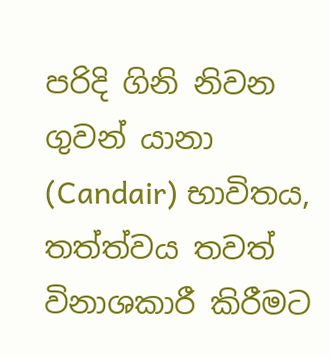පරිදි ගිනි නිවන ගුවන් යානා (Candair) භාවිතය, තත්ත්වය තවත් විනාශකාරී කිරීමට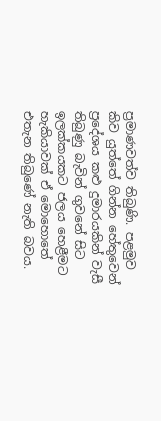ප්‍රමාණවත්ව තිබුණි. පළමුව කිව යුත්තේ ගින්න හේතුවෙන් ප්‍රදේශය කළු දුමාරයකින් වැසී තිබුණු බැවින් ගුවනේ සිට ඉලක්කයකට ජලය හෙළීමට හැකියාවක් ඒ මොහොතේ එතැන තිබුණේ නැති බවය.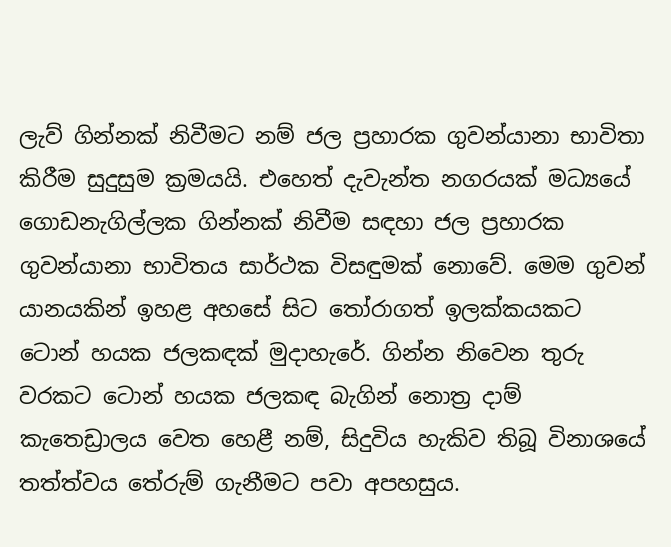ලැව් ගින්නක් නිවීමට නම් ජල ප්‍රහාරක ගුවන්යානා භාවිතා කිරීම සුදුසුම ක්‍රමයයි. එහෙත් දැවැන්ත නගරයක් මධ්‍යයේ ගොඩනැගිල්ලක ගින්නක් නිවීම සඳහා ජල ප්‍රහාරක ගුවන්යානා භාවිතය සාර්ථක විසඳුමක් නොවේ. මෙම ගුවන් යානයකින් ඉහළ අහසේ සිට තෝරාගත් ඉලක්කයකට ටොන් හයක ජලකඳක් මුදාහැරේ. ගින්න නිවෙන තුරු වරකට ටොන් හයක ජලකඳ බැගින් නොත්‍ර දාම් කැතෙඩ්‍රාලය වෙත හෙළී නම්, සිදුවිය හැකිව තිබූ විනාශයේ තත්ත්වය තේරුම් ගැනීමට පවා අපහසුය.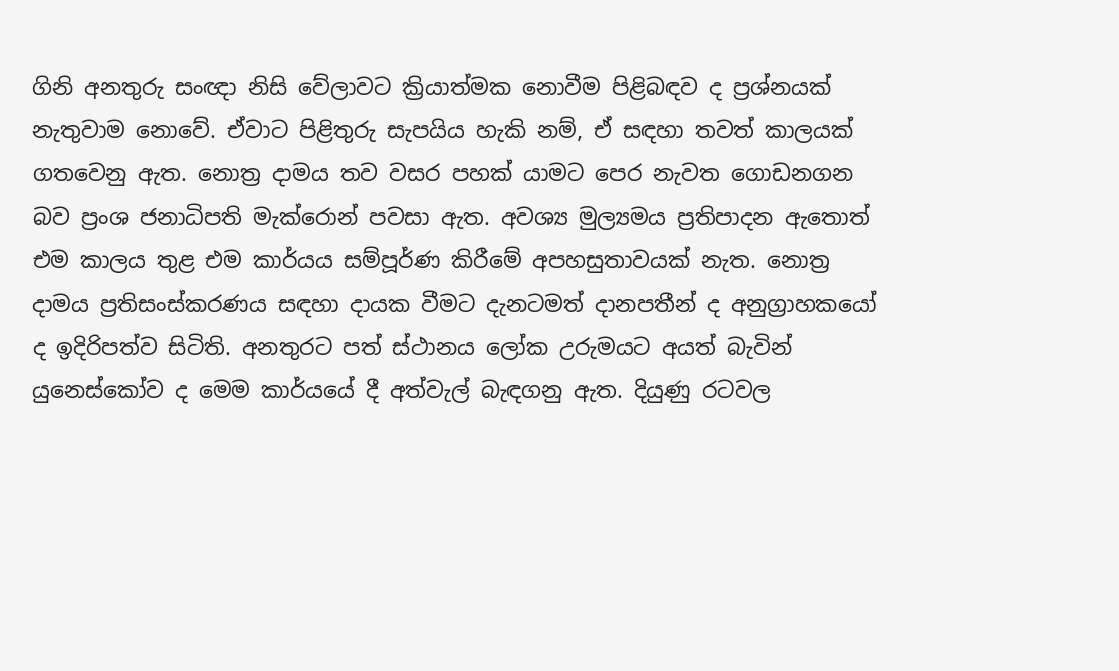ගිනි අනතුරු සංඥා නිසි වේලාවට ක්‍රියාත්මක නොවීම පිළිබඳව ද ප්‍රශ්නයක් නැතුවාම නොවේ. ඒවාට පිළිතුරු සැපයිය හැකි නම්, ඒ සඳහා තවත් කාලයක් ගතවෙනු ඇත. නොත්‍ර දාමය තව වසර පහක් යාමට පෙර නැවත ගොඩනගන බව ප්‍රංශ ජනාධිපති මැක්රොන් පවසා ඇත. අවශ්‍ය මුල්‍යමය ප්‍රතිපාදන ඇතොත් එම කාලය තුළ එම කාර්යය සම්පූර්ණ කිරීමේ අපහසුතාවයක් නැත. නොත්‍ර දාමය ප්‍රතිසංස්කරණය සඳහා දායක වීමට දැනටමත් දානපතීන් ද අනුග්‍රාහකයෝ ද ඉදිරිපත්ව සිටිති. අනතුරට පත් ස්ථානය ලෝක උරුමයට අයත් බැවින් යුනෙස්කෝව ද මෙම කාර්යයේ දී අත්වැල් බැඳගනු ඇත. දියුණු රටවල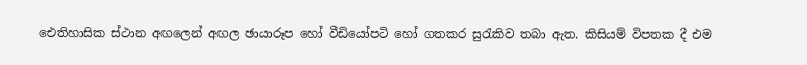ඓතිහාසික ස්ථාන අඟලෙන් අඟල ඡායාරූප හෝ වීඩියෝපටි හෝ ගතකර සුරැකිව තබා ඇත. කිසියම් විපතක දී එම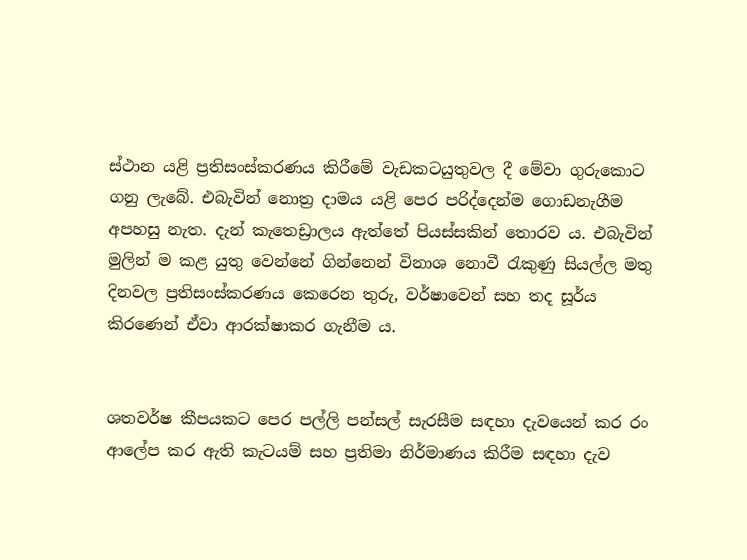ස්ථාන යළි ප්‍රතිසංස්කරණය කිරීමේ වැඩකටයුතුවල දී මේවා ගුරුකොට ගනු ලැබේ. එබැවින් නොත්‍ර දාමය යළි පෙර පරිද්දෙන්ම ගොඩනැගීම අපහසු නැත. දැන් කැතෙඩ්‍රාලය ඇත්තේ පියස්සකින් තොරව ය. එබැවින් මුලින් ම කළ යුතු වෙන්නේ ගින්නෙන් විනාශ නොවී රැකුණු සියල්ල මතු දිනවල ප්‍රතිසංස්කරණය කෙරෙන තුරු, වර්ෂාවෙන් සහ තද සූර්ය කිරණෙන් ඒවා ආරක්ෂාකර ගැනීම ය.


ශතවර්ෂ කීපයකට පෙර පල්ලි පන්සල් සැරසීම සඳහා දැවයෙන් කර රං ආලේප කර ඇති කැටයම් සහ ප්‍රතිමා නිර්මාණය කිරීම සඳහා දැව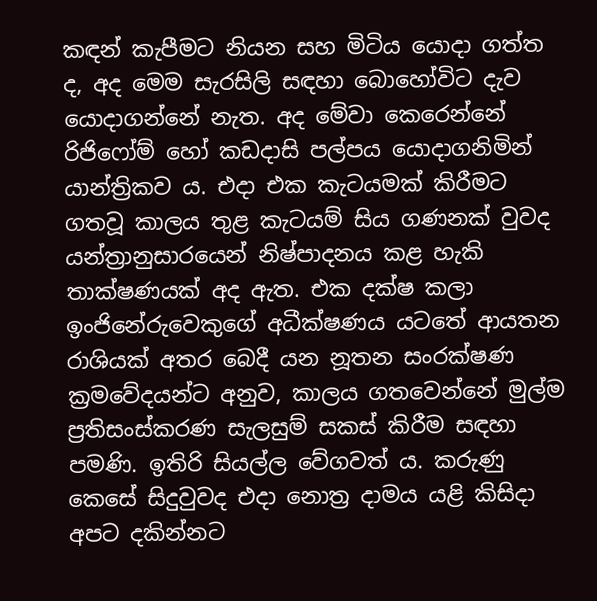කඳන් කැපීමට නියන සහ මිටිය යොදා ගත්ත ද, අද මෙම සැරසිලි සඳහා බොහෝවිට දැව යොදාගන්නේ නැත. අද මේවා කෙරෙන්නේ රිජිෆෝම් හෝ කඩදාසි පල්පය යොදාගනිමින් යාන්ත්‍රිකව ය. එදා එක කැටයමක් කිරීමට ගතවූ කාලය තුළ කැටයම් සිය ගණනක් වුවද යන්ත්‍රානුසාරයෙන් නිෂ්පාදනය කළ හැකි තාක්ෂණයක් අද ඇත. එක දක්ෂ කලා ඉංජිනේරුවෙකුගේ අධීක්ෂණය යටතේ ආයතන රාශියක් අතර බෙදී යන නූතන සංරක්ෂණ ක්‍රමවේදයන්ට අනුව, කාලය ගතවෙන්නේ මුල්ම ප්‍රතිසංස්කරණ සැලසුම් සකස් කිරීම සඳහා පමණි. ඉතිරි සියල්ල වේගවත් ය. කරුණු කෙසේ සිදුවුවද එදා නොත්‍ර දාමය යළි කිසිදා අපට දකින්නට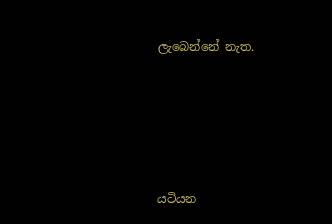ලැබෙන්නේ නැත.






යටියන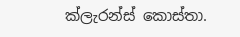ක්ලැරන්ස් කොස්තා.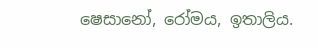ෂෙසානෝ, රෝමය, ඉතාලිය.